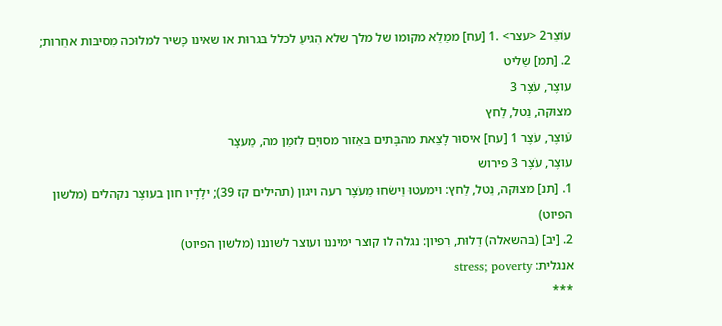עוֹצֵר2 <עצר> .1 [עח] ממַלֵא מקומו של מלך שלא הִגיעַ לכלל בּגרוּת או שאינו כָּשיר למלוּכה מִסיבּות אחֵרות;
2. [תמ] שַליט
עוצֶר, עֹצֶר 3
מצוּקה, נֵטל, לַחץ
עֿוצֶר, עֹצֶר 1 [עח] איסוּר לָצֵאת מהבָּתים בּאֵזור מסוּיָם לִזמַן מה, מַעצָר
עוצֶר, עֹצֶר 3 פירוש
1. [תנ] מצוּקה, נֵטל, לַחץ: וימעטוּ וַישֹחוּ מֵעֹצֶר רעה ויגון (תהילים קז 39); ילָדָיו חון בעוצֶר נקהלים (מלשון הפיוט)
2. [יב] (בּהשאלה) דַלוּת, רִפיון: נגלה לו קוצר ימיננו ועוצר לשוננו (מלשון הפיוט)
אנגלית: stress; poverty
***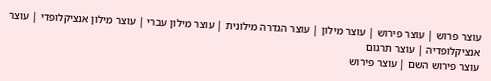עוצר פרוש | עוצר פירוש | עוצר מילון | עוצר הגדרה מילונית | עוצר מילון עברי | עוצר מילון אנציקלופדי | עוצר אנציקלופדיה | עוצר תרגום
עוצר פירוש השם | עוצר פירוש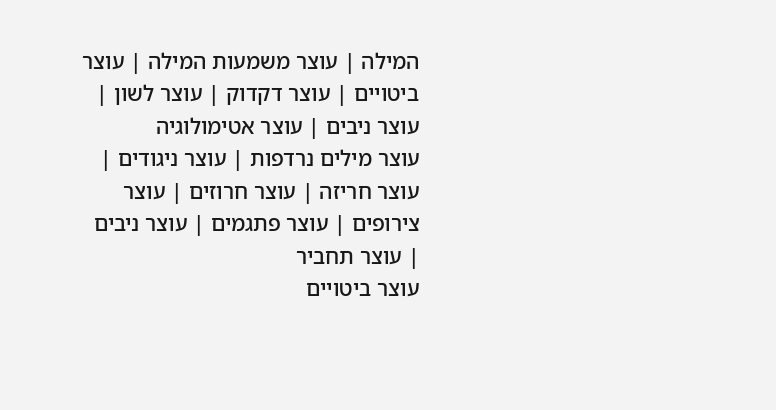המילה | עוצר משמעות המילה | עוצר ביטויים | עוצר דקדוק | עוצר לשון | עוצר ניבים | עוצר אטימולוגיה
עוצר מילים נרדפות | עוצר ניגודים | עוצר חריזה | עוצר חרוזים | עוצר צירופים | עוצר פתגמים | עוצר ניבים | עוצר תחביר
עוצר ביטויים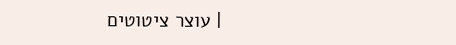| עוצר ציטוטים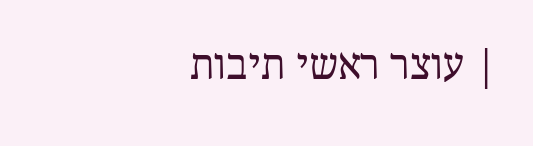| עוצר ראשי תיבות